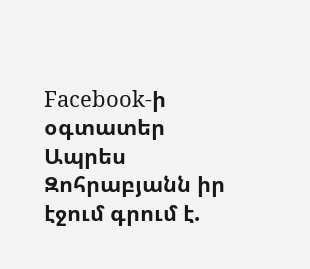Facebook-ի օգտատեր Ապրես Զոհրաբյանն իր էջում գրում է.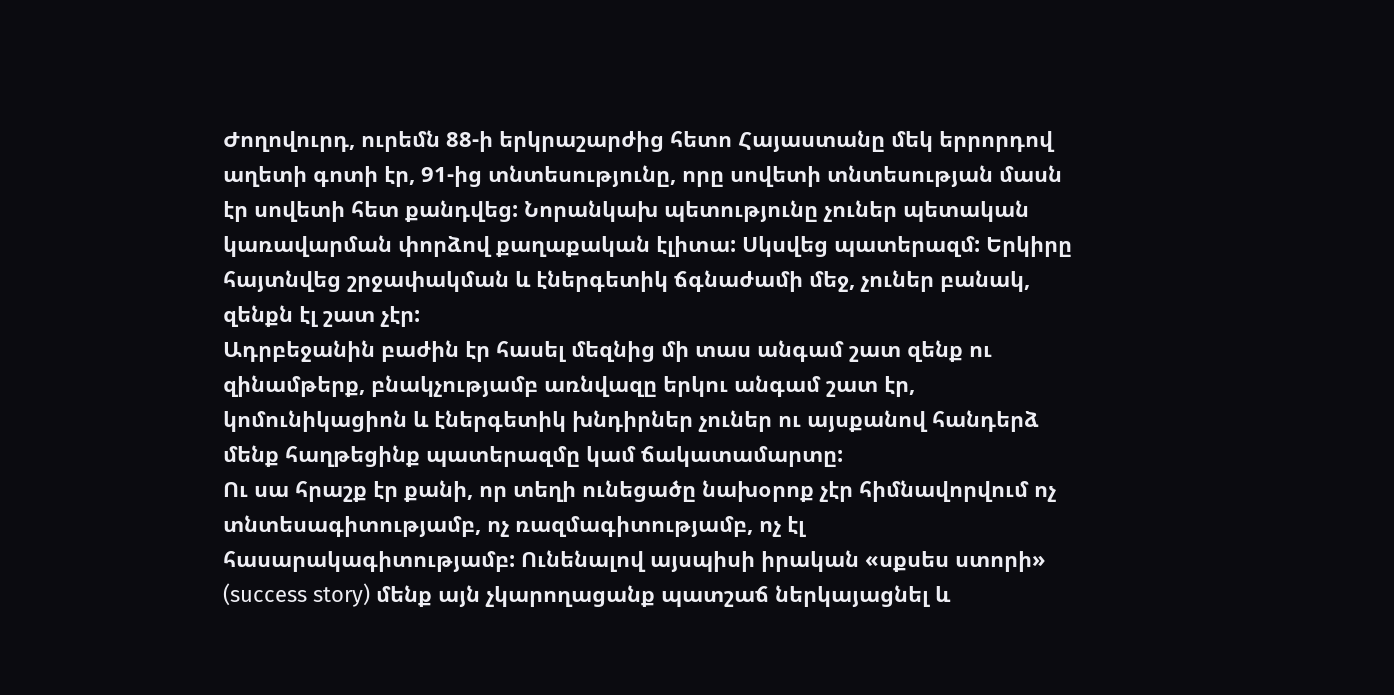Ժողովուրդ, ուրեմն 88-ի երկրաշարժից հետո Հայաստանը մեկ երրորդով աղետի գոտի էր, 91-ից տնտեսությունը, որը սովետի տնտեսության մասն էր սովետի հետ քանդվեց: Նորանկախ պետությունը չուներ պետական կառավարման փորձով քաղաքական էլիտա: Սկսվեց պատերազմ: Երկիրը հայտնվեց շրջափակման և էներգետիկ ճգնաժամի մեջ, չուներ բանակ, զենքն էլ շատ չէր:
Ադրբեջանին բաժին էր հասել մեզնից մի տաս անգամ շատ զենք ու զինամթերք, բնակչությամբ առնվազը երկու անգամ շատ էր, կոմունիկացիոն և էներգետիկ խնդիրներ չուներ ու այսքանով հանդերձ մենք հաղթեցինք պատերազմը կամ ճակատամարտը:
Ու սա հրաշք էր քանի, որ տեղի ունեցածը նախօրոք չէր հիմնավորվում ոչ տնտեսագիտությամբ, ոչ ռազմագիտությամբ, ոչ էլ հասարակագիտությամբ: Ունենալով այսպիսի իրական «սքսես ստորի» (success story) մենք այն չկարողացանք պատշաճ ներկայացնել և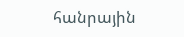հանրային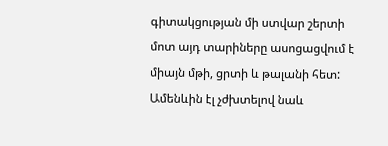գիտակցության մի ստվար շերտի մոտ այդ տարիները ասոցացվում է միայն մթի, ցրտի և թալանի հետ:
Ամենևին էլ չժխտելով նաև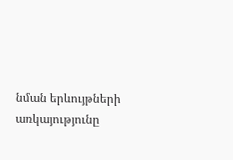նման երևույթների առկայությունը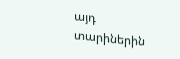այդ տարիներին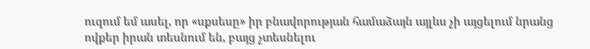ուզում եմ ասել, որ «սքսեսը» իր բնավորության համաձայն այլևս չի այցելում նրանց ովքեր իրան տեսնում են, բայց չտեսնելու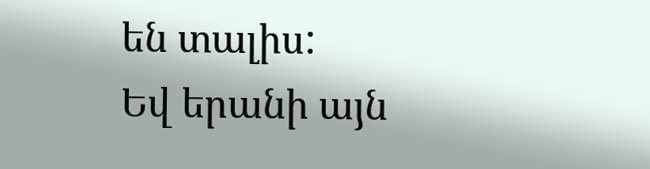են տալիս:
Եվ երանի այն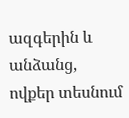ազգերին և անձանց, ովքեր տեսնում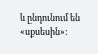և ընդունում են «սքսեսին»: